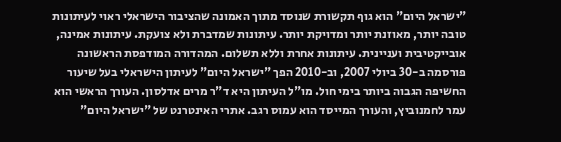"ישראל היום" הוא גוף תקשורת שנוסד מתוך האמונה שהציבור הישראלי ראוי לעיתונות טובה יותר, מאוזנת יותר ומדויקת יותר. עיתונות שמדברת ולא צועקת. עיתונות אמינה, אובייקטיבית ועניינית. עיתונות אחרת וללא תשלום. המהדורה המודפסת הראשונה פורסמה ב-30 ביולי 2007, וב-2010 הפך "ישראל היום" לעיתון הישראלי בעל שיעור החשיפה הגבוה ביותר בימי חול. מו"ל העיתון היא ד"ר מרים אדלסון. העורך הראשי הוא עמר לחמנוביץ, והעורך המייסד הוא עמוס רגב. אתרי האינטרנט של "ישראל היום"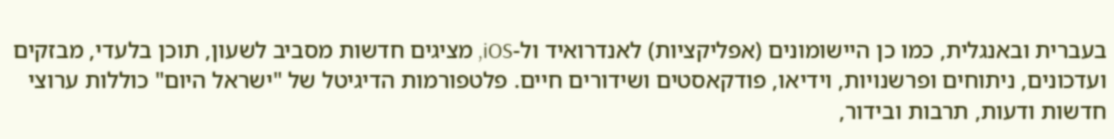בעברית ובאנגלית, כמו כן היישומונים (אפליקציות) לאנדרואיד ול-iOS, מציגים חדשות מסביב לשעון, תוכן בלעדי, מבזקים ועדכונים, ניתוחים ופרשנויות, וידיאו, פודקאסטים ושידורים חיים. פלטפורמות הדיגיטל של "ישראל היום" כוללות ערוצי חדשות ודעות, תרבות ובידור,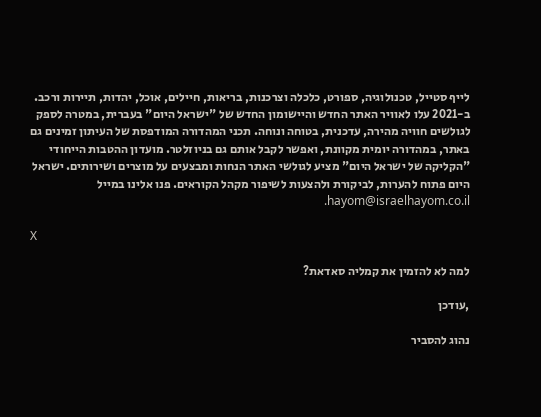לייף סטייל, טכנולוגיה, ספורט, כלכלה וצרכנות, בריאות, חיילים, אוכל, יהדות, תיירות ורכב. ב-2021 עלו לאוויר האתר החדש והיישומון החדש של "ישראל היום" בעברית, במטרה לספק לגולשים חוויה מהירה, עדכנית, בטוחה ונוחה. תכני המהדורה המודפסת של העיתון זמינים גם באתר, במהדורה יומית מקוונת, ואפשר לקבל אותם גם בניוזלטר. מועדון ההטבות הייחודי "הקליקה של ישראל היום" מציע לגולשי האתר הנחות ומבצעים על מוצרים ושירותים. ישראל היום פתוח להערות, לביקורת ולהצעות לשיפור מקהל הקוראים. פנו אלינו במייל hayom@israelhayom.co.il.

X

למה לא להזמין את קמליה סאדאת?

,עודכן

נהוג להסביר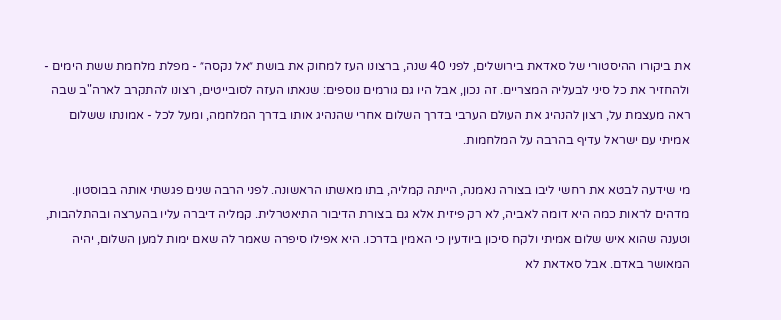את ביקורו ההיסטורי של סאדאת בירושלים, לפני 40 שנה, ברצונו העז למחוק את בושת ״אל נקסה״ - מפלת מלחמת ששת הימים - ולהחזיר את כל סיני לבעליה המצריים. זה נכון, אבל היו גם גורמים נוספים: שנאתו העזה לסובייטים, רצונו להתקרב לארה"ב שבה ראה מעצמת על, רצון להנהיג את העולם הערבי בדרך השלום אחרי שהנהיג אותו בדרך המלחמה, ומעל לכל - אמונתו ששלום אמיתי עם ישראל עדיף בהרבה על המלחמות.

מי שידעה לבטא את רחשי ליבו בצורה נאמנה, הייתה קמליה, בתו מאשתו הראשונה. לפני הרבה שנים פגשתי אותה בבוסטון. מדהים לראות כמה היא דומה לאביה, לא רק פיזית אלא גם בצורת הדיבור התיאטרלית. קמליה דיברה עליו בהערצה ובהתלהבות, וטענה שהוא איש שלום אמיתי ולקח סיכון ביודעין כי האמין בדרכו. היא אפילו סיפרה שאמר לה שאם ימות למען השלום, יהיה המאושר באדם. אבל סאדאת לא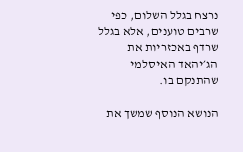נרצח בגלל השלום, כפי שרבים טוענים, אלא בגלל שרדף באכזריות את הג׳יהאד האיסלמי שהתנקם בו.

הנושא הנוסף שמשך את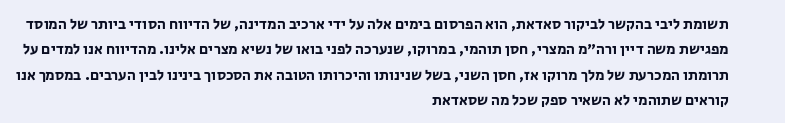תשומת ליבי בהקשר לביקור סאדאת, הוא הפרסום בימים אלה על ידי ארכיב המדינה, של הדיווח הסודי ביותר של המוסד מפגישת משה דיין ורה"מ המצרי, חסן תוהמי, במרוקו, שנערכה לפני בואו של נשיא מצרים אלינו. מהדיווח אנו למדים על תרומתו המכרעת של מלך מרוקו אז, חסן השני, בשל שנינותו והיכרותו הטובה את הסכסוך בינינו לבין הערבים. במסמך אנו קוראים שתוהמי לא השאיר ספק שכל מה שסאדאת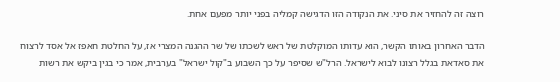רוצה זה להחזיר את סיני. את הנקודה הזו הדגישה קמליה בפני יותר מפעם אחת.

הדבר האחרון באותו הקשר, הוא עדותו המוקלטת של ראש לשכתו של שר ההגנה המצרי אז, על החלטת חאפז אל אסד לרצוח את סאדאת בגלל רצונו לבוא לישראל. הרל"ש שסיפר על כך השבוע ב"קול ישראל" בערבית, אמר כי בגין ביקש את רשות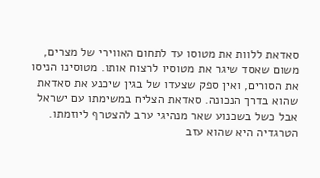סאדאת ללוות את מטוסו עד לתחום האווירי של מצרים, משום שאסד שיגר את מטוסיו לרצוח אותו. מטוסינו הניסו את הסורים, ואין ספק שצעדו של בגין שיכנע את סאדאת שהוא בדרך הנכונה. סאדאת הצליח במשימתו עם ישראל אבל כשל בשכנוע שאר מנהיגי ערב להצטרף ליוזמתו. הטרגדיה היא שהוא עזב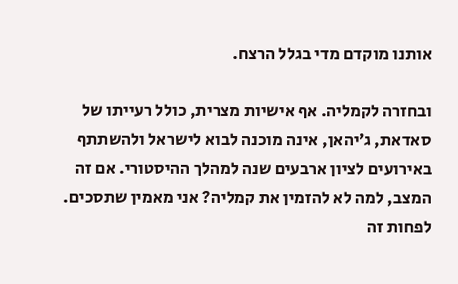אותנו מוקדם מדי בגלל הרצח.

ובחזרה לקמליה. אף אישיות מצרית, כולל רעייתו של סאדאת, ג׳יהאן, אינה מוכנה לבוא לישראל ולהשתתף באירועים לציון ארבעים שנה למהלך ההיסטורי. אם זה המצב, למה לא להזמין את קמליה? אני מאמין שתסכים. לפחות זה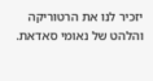יזכיר לנו את הרטוריקה והלהט של נאומי סאדאת.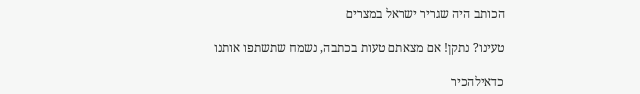הכותב היה שגריר ישראל במצרים

טעינו? נתקן! אם מצאתם טעות בכתבה, נשמח שתשתפו אותנו

כדאילהכיר